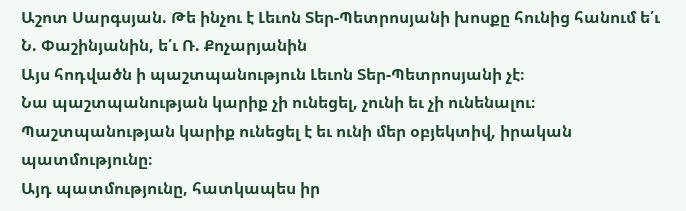Աշոտ Սարգսյան. Թե ինչու է Լեւոն Տեր-Պետրոսյանի խոսքը հունից հանում ե՛ւ Ն. Փաշինյանին, ե՛ւ Ռ. Քոչարյանին
Այս հոդվածն ի պաշտպանություն Լեւոն Տեր-Պետրոսյանի չէ։
Նա պաշտպանության կարիք չի ունեցել, չունի եւ չի ունենալու։
Պաշտպանության կարիք ունեցել է եւ ունի մեր օբյեկտիվ, իրական պատմությունը։
Այդ պատմությունը, հատկապես իր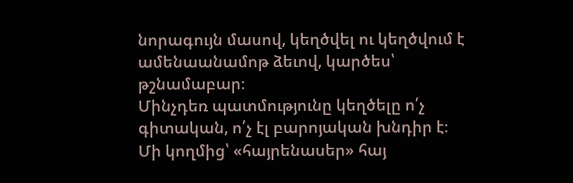նորագույն մասով, կեղծվել ու կեղծվում է ամենաանամոթ ձեւով, կարծես՝ թշնամաբար։
Մինչդեռ պատմությունը կեղծելը ո՛չ գիտական, ո՛չ էլ բարոյական խնդիր է։
Մի կողմից՝ «հայրենասեր» հայ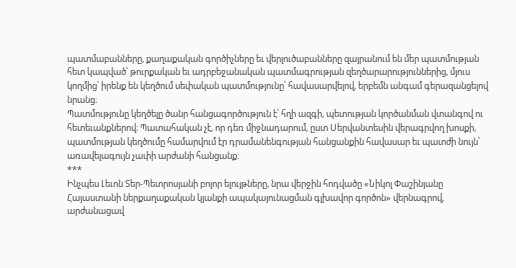պատմաբանները, քաղաքական գործիչները եւ վերլուծաբանները զայրանում են մեր պատմության հետ կապված՝ թուրքական եւ ադրբեջանական պատմագրության զեղծարարություններից, մյուս կողմից՝ իրենք են կեղծում սեփական պատմությունը՝ հավասարվելով, երբեմն անգամ գերազանցելով նրանց։
Պատմությունը կեղծելը ծանր հանցագործություն է՝ հղի ազգի, պետության կործանման վտանգով ու հետեւանքներով։ Պատահական չէ, որ դեռ միջնադարում, ըստ Սերվանտեսին վերագրվող խոսքի, պատմության կեղծումը համարվում էր դրամանենգության հանցանքին հավասար եւ պատժի նույն՝ առավելագույն չափի արժանի հանցանք։
***
Ինչպես Լեւոն Տեր-Պետրոսյանի բոլոր ելույթները, նրա վերջին հոդվածը «Նիկոլ Փաշինյանը Հայաստանի ներքաղաքական կյանքի ապակայունացման գլխավոր գործոն» վերնագրով, արժանացավ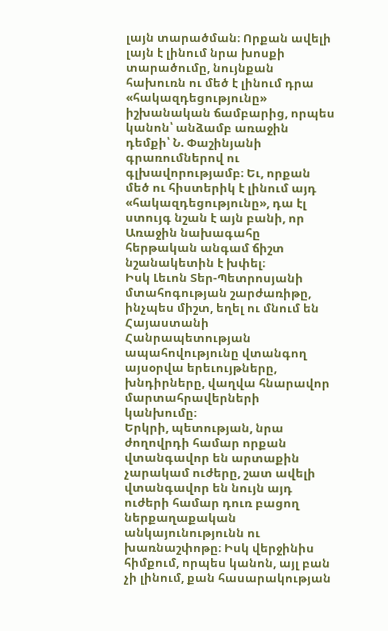լայն տարածման։ Որքան ավելի լայն է լինում նրա խոսքի տարածումը, նույնքան հախուռն ու մեծ է լինում դրա «հակազդեցությունը» իշխանական ճամբարից, որպես կանոն՝ անձամբ առաջին դեմքի՝ Ն. Փաշինյանի գրառումներով ու գլխավորությամբ։ Եւ, որքան մեծ ու հիստերիկ է լինում այդ «հակազդեցությունը», դա էլ ստույգ նշան է այն բանի, որ Առաջին նախագահը հերթական անգամ ճիշտ նշանակետին է խփել։
Իսկ Լեւոն Տեր-Պետրոսյանի մտահոգության շարժառիթը, ինչպես միշտ, եղել ու մնում են Հայաստանի Հանրապետության ապահովությունը վտանգող այսօրվա երեւույթները, խնդիրները, վաղվա հնարավոր մարտահրավերների կանխումը։
Երկրի, պետության, նրա ժողովրդի համար որքան վտանգավոր են արտաքին չարակամ ուժերը, շատ ավելի վտանգավոր են նույն այդ ուժերի համար դուռ բացող ներքաղաքական անկայունությունն ու խառնաշփոթը։ Իսկ վերջինիս հիմքում, որպես կանոն, այլ բան չի լինում, քան հասարակության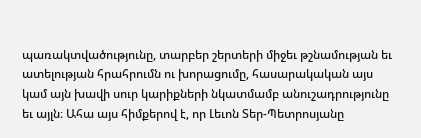պառակտվածությունը, տարբեր շերտերի միջեւ թշնամության եւ ատելության հրահրումն ու խորացումը, հասարակական այս կամ այն խավի սուր կարիքների նկատմամբ անուշադրությունը եւ այլն։ Ահա այս հիմքերով է, որ Լեւոն Տեր-Պետրոսյանը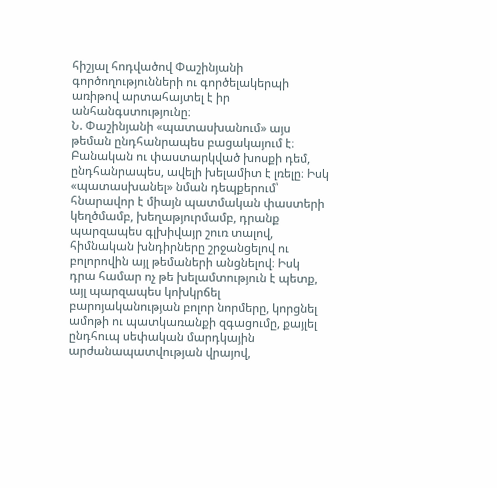հիշյալ հոդվածով Փաշինյանի գործողությունների ու գործելակերպի առիթով արտահայտել է իր անհանգստությունը։
Ն. Փաշինյանի «պատասխանում» այս թեման ընդհանրապես բացակայում է։
Բանական ու փաստարկված խոսքի դեմ, ընդհանրապես, ավելի խելամիտ է լռելը։ Իսկ «պատասխանել» նման դեպքերում՝ հնարավոր է միայն պատմական փաստերի կեղծմամբ, խեղաթյուրմամբ, դրանք պարզապես գլխիվայր շուռ տալով, հիմնական խնդիրները շրջանցելով ու բոլորովին այլ թեմաների անցնելով։ Իսկ դրա համար ոչ թե խելամտություն է պետք, այլ պարզապես կոխկրճել բարոյականության բոլոր նորմերը, կորցնել ամոթի ու պատկառանքի զգացումը, քայլել ընդհուպ սեփական մարդկային արժանապատվության վրայով,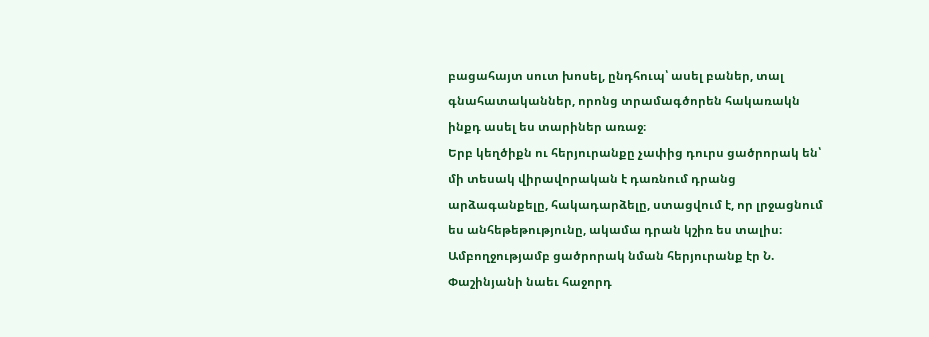բացահայտ սուտ խոսել, ընդհուպ՝ ասել բաներ, տալ գնահատականներ, որոնց տրամագծորեն հակառակն ինքդ ասել ես տարիներ առաջ։
Երբ կեղծիքն ու հերյուրանքը չափից դուրս ցածրորակ են՝ մի տեսակ վիրավորական է դառնում դրանց արձագանքելը, հակադարձելը, ստացվում է, որ լրջացնում ես անհեթեթությունը, ակամա դրան կշիռ ես տալիս։ Ամբողջությամբ ցածրորակ նման հերյուրանք էր Ն. Փաշինյանի նաեւ հաջորդ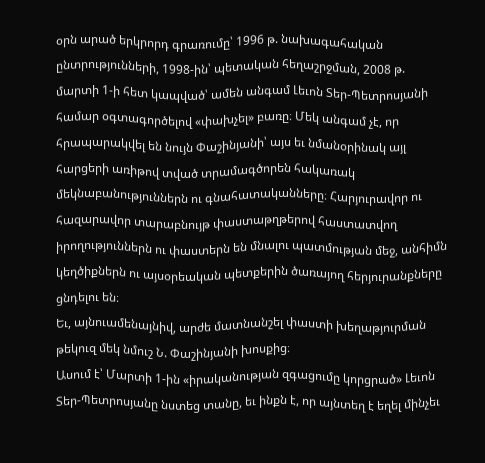օրն արած երկրորդ գրառումը՝ 1996 թ. նախագահական ընտրությունների, 1998-ին՝ պետական հեղաշրջման, 2008 թ. մարտի 1-ի հետ կապված՝ ամեն անգամ Լեւոն Տեր-Պետրոսյանի համար օգտագործելով «փախչել» բառը։ Մեկ անգամ չէ, որ հրապարակվել են նույն Փաշինյանի՝ այս եւ նմանօրինակ այլ հարցերի առիթով տված տրամագծորեն հակառակ մեկնաբանություններն ու գնահատականները։ Հարյուրավոր ու հազարավոր տարաբնույթ փաստաթղթերով հաստատվող իրողություններն ու փաստերն են մնալու պատմության մեջ, անհիմն կեղծիքներն ու այսօրեական պետքերին ծառայող հերյուրանքները ցնդելու են։
Եւ, այնուամենայնիվ, արժե մատնանշել փաստի խեղաթյուրման թեկուզ մեկ նմուշ Ն. Փաշինյանի խոսքից։
Ասում է՝ Մարտի 1-ին «իրականության զգացումը կորցրած» Լեւոն Տեր-Պետրոսյանը նստեց տանը, եւ ինքն է, որ այնտեղ է եղել մինչեւ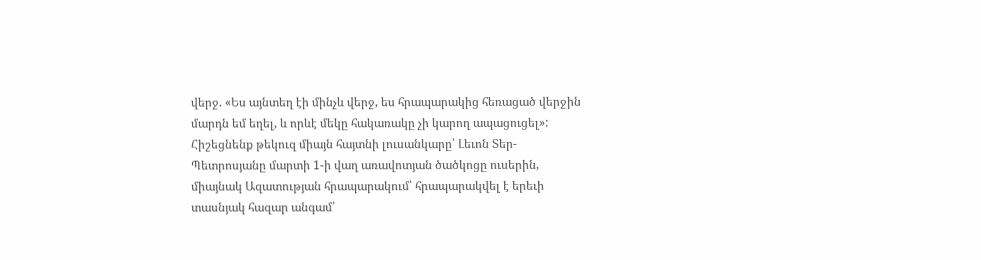վերջ. «Ես այնտեղ էի մինչև վերջ, ես հրապարակից հեռացած վերջին մարդն եմ եղել, և որևէ մեկը հակառակը չի կարող ապացուցել»:
Հիշեցնենք թեկուզ միայն հայտնի լուսանկարը՝ Լեւոն Տեր-Պետրոսյանը մարտի 1-ի վաղ առավոտյան ծածկոցը ուսերին, միայնակ Ազատության հրապարակում՝ հրապարակվել է երեւի տասնյակ հազար անգամ՝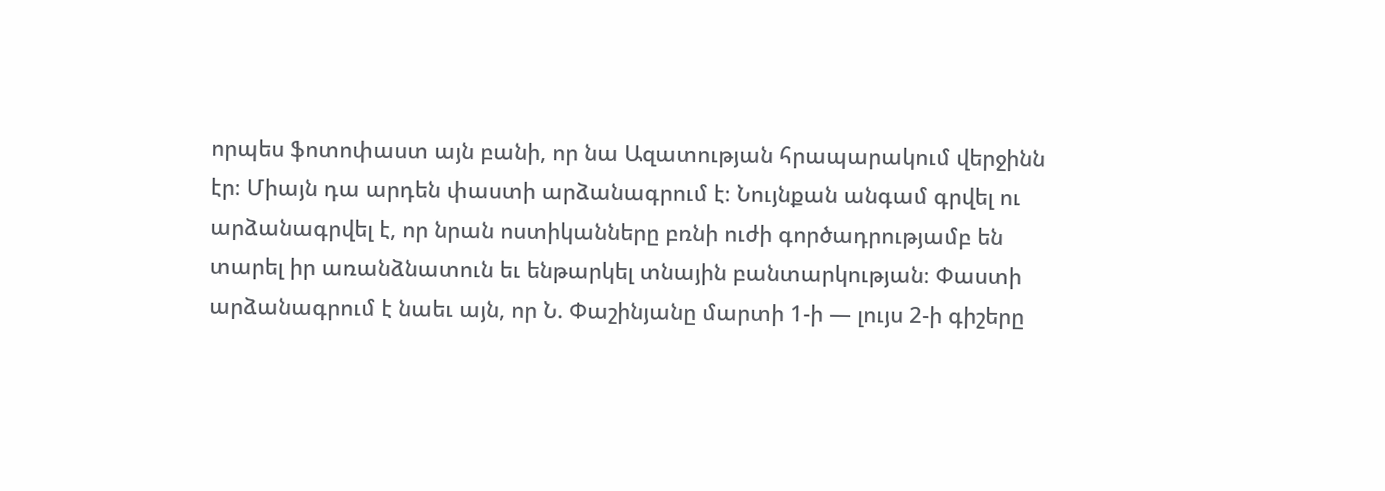որպես ֆոտոփաստ այն բանի, որ նա Ազատության հրապարակում վերջինն էր։ Միայն դա արդեն փաստի արձանագրում է։ Նույնքան անգամ գրվել ու արձանագրվել է, որ նրան ոստիկանները բռնի ուժի գործադրությամբ են տարել իր առանձնատուն եւ ենթարկել տնային բանտարկության։ Փաստի արձանագրում է նաեւ այն, որ Ն. Փաշինյանը մարտի 1-ի — լույս 2-ի գիշերը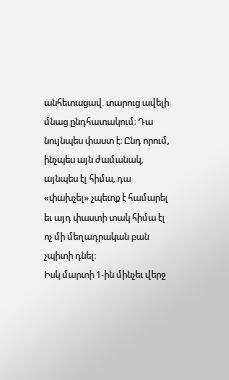անհետացավ. տարուց ավելի մնաց ընդհատակում։ Դա նույնպես փաստ է։ Ընդ որում, ինչպես այն ժամանակ, այնպես էլ հիմա, դա «փախչել» չպետք է համարել եւ այդ փաստի տակ հիմա էլ ոչ մի մեղադրական բան չպիտի դնել։
Իսկ մարտի 1-ին մինչեւ վերջ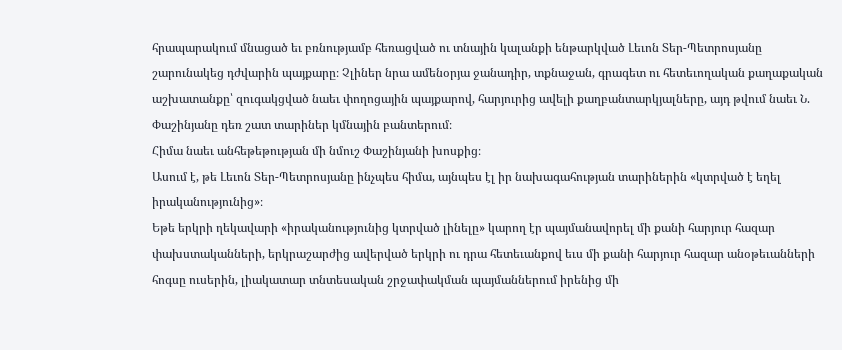հրապարակում մնացած եւ բռնությամբ հեռացված ու տնային կալանքի ենթարկված Լեւոն Տեր-Պետրոսյանը շարունակեց դժվարին պայքարը։ Չլիներ նրա ամենօրյա ջանադիր, տքնաջան, գրագետ ու հետեւողական քաղաքական աշխատանքը՝ զուգակցված նաեւ փողոցային պայքարով, հարյուրից ավելի քաղբանտարկյալները, այդ թվում նաեւ Ն. Փաշինյանը դեռ շատ տարիներ կմնային բանտերում։
Հիմա նաեւ անհեթեթության մի նմուշ Փաշինյանի խոսքից։
Ասում է, թե Լեւոն Տեր-Պետրոսյանը ինչպես հիմա, այնպես էլ իր նախագահության տարիներին «կտրված է եղել իրականությունից»։
Եթե երկրի ղեկավարի «իրականությունից կտրված լինելը» կարող էր պայմանավորել մի քանի հարյուր հազար փախստականների, երկրաշարժից ավերված երկրի ու դրա հետեւանքով եւս մի քանի հարյուր հազար անօթեւանների հոգսը ուսերին, լիակատար տնտեսական շրջափակման պայմաններում իրենից մի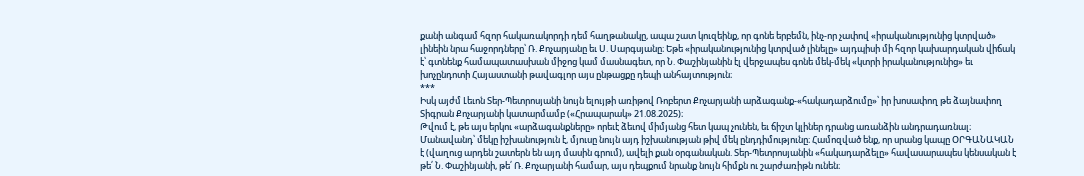քանի անգամ հզոր հակառակորդի դեմ հաղթանակը, ապա շատ կուզեինք, որ գոնե երբեմն, ինչ-որ չափով «իրականությունից կտրված» լինեին նրա հաջորդները՝ Ռ. Քոչարյանը եւ Ս. Սարգսյանը։ Եթե «իրականությունից կտրված լինելը» այդպիսի մի հզոր կախարդական վիճակ է՝ գտնենք համապատասխան միջոց կամ մասնագետ, որ Ն. Փաշինյանին էլ վերջապես գոնե մեկ-մեկ «կտրի իրականությունից» եւ խոչընդոտի Հայաստանի թավագլոր այս ընթացքը դեպի անհայտություն։
***
Իսկ այժմ Լեւոն Տեր-Պետրոսյանի նույն ելույթի առիթով Ռոբերտ Քոչարյանի արձագանք-«հակադարձումը»՝ իր խոսափող թե ձայնափող Տիգրան Քոչարյանի կատարմամբ («Հրապարակ» 21.08.2025)։
Թվում է, թե այս երկու «արձագանքները» որեւէ ձեւով միմյանց հետ կապ չունեն, եւ ճիշտ կլիներ դրանց առանձին անդրադառնալ։ Մանավանդ՝ մեկը իշխանություն է, մյուսը նույն այդ իշխանության թիվ մեկ ընդդիմությունը։ Համոզված ենք, որ սրանց կապը ՕՐԳԱՆԱԿԱՆ է (վաղուց արդեն շատերն են այդ մասին գրում), ավելի քան օրգանական. Տեր-Պետրոսյանին «հակադարձելը» հավասարապես կենսական է թե՛ Ն. Փաշինյանի, թե՛ Ռ. Քոչարյանի համար, այս դեպքում նրանք նույն հիմքն ու շարժառիթն ունեն։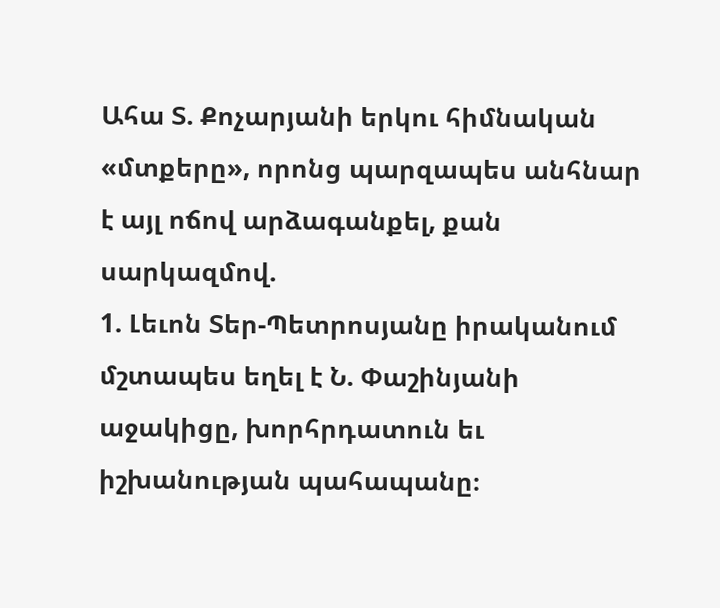Ահա Տ. Քոչարյանի երկու հիմնական «մտքերը», որոնց պարզապես անհնար է այլ ոճով արձագանքել, քան սարկազմով.
1. Լեւոն Տեր-Պետրոսյանը իրականում մշտապես եղել է Ն. Փաշինյանի աջակիցը, խորհրդատուն եւ իշխանության պահապանը։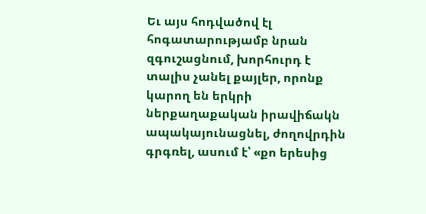Եւ այս հոդվածով էլ հոգատարությամբ նրան զգուշացնում, խորհուրդ է տալիս չանել քայլեր, որոնք կարող են երկրի ներքաղաքական իրավիճակն ապակայունացնել, ժողովրդին գրգռել, ասում է՝ «քո երեսից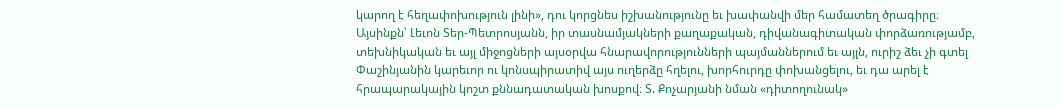կարող է հեղափոխություն լինի», դու կորցնես իշխանությունը եւ խափանվի մեր համատեղ ծրագիրը։
Այսինքն՝ Լեւոն Տեր-Պետրոսյանն, իր տասնամյակների քաղաքական, դիվանագիտական փորձառությամբ, տեխնիկական եւ այլ միջոցների այսօրվա հնարավորությունների պայմաններում եւ այլն, ուրիշ ձեւ չի գտել Փաշինյանին կարեւոր ու կոնսպիրատիվ այս ուղերձը հղելու, խորհուրդը փոխանցելու, եւ դա արել է հրապարակային կոշտ քննադատական խոսքով։ Տ. Քոչարյանի նման «դիտողունակ»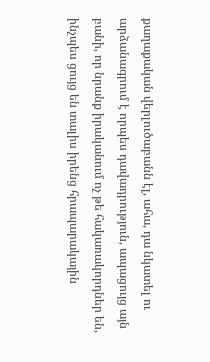քաղաքական վերլուծաբանն էլ, ահա, դա նկատել ու արձանագրում է որպես դավադրություն, ապացույց այն բանի, որ նրանք իրականում ոչ թե հակառակորդներ են, ինչպես ցույց են տալիս իրենց հրապարակային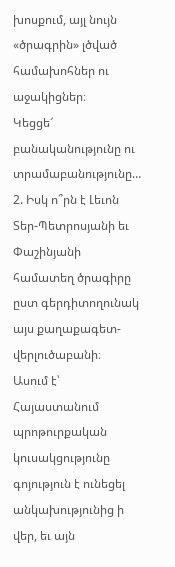խոսքում, այլ նույն «ծրագրին» լծված համախոհներ ու աջակիցներ։
Կեցցե՜ բանականությունը ու տրամաբանությունը…
2. Իսկ ո՞րն է Լեւոն Տեր-Պետրոսյանի եւ Փաշինյանի համատեղ ծրագիրը ըստ գերդիտողունակ այս քաղաքագետ-վերլուծաբանի։
Ասում է՝ Հայաստանում պրոթուրքական կուսակցությունը գոյություն է ունեցել անկախությունից ի վեր, եւ այն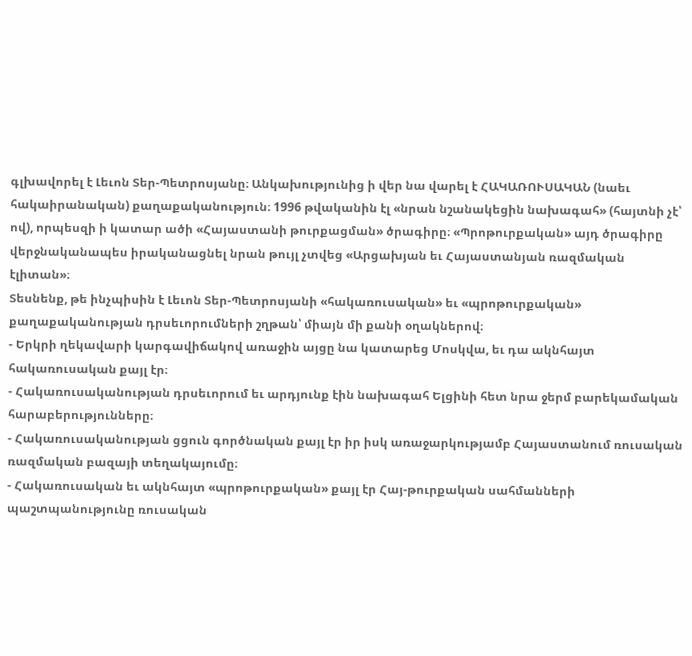գլխավորել է Լեւոն Տեր-Պետրոսյանը։ Անկախությունից ի վեր նա վարել է ՀԱԿԱՌՈՒՍԱԿԱՆ (նաեւ հակաիրանական) քաղաքականություն։ 1996 թվականին էլ «նրան նշանակեցին նախագահ» (հայտնի չէ՝ ով), որպեսզի ի կատար ածի «Հայաստանի թուրքացման» ծրագիրը։ «Պրոթուրքական» այդ ծրագիրը վերջնականապես իրականացնել նրան թույլ չտվեց «Արցախյան եւ Հայաստանյան ռազմական էլիտան»։
Տեսնենք, թե ինչպիսին է Լեւոն Տեր-Պետրոսյանի «հակառուսական» եւ «պրոթուրքական» քաղաքականության դրսեւորումների շղթան՝ միայն մի քանի օղակներով։
- Երկրի ղեկավարի կարգավիճակով առաջին այցը նա կատարեց Մոսկվա, եւ դա ակնհայտ հակառուսական քայլ էր։
- Հակառուսականության դրսեւորում եւ արդյունք էին նախագահ Ելցինի հետ նրա ջերմ բարեկամական հարաբերությունները։
- Հակառուսականության ցցուն գործնական քայլ էր իր իսկ առաջարկությամբ Հայաստանում ռուսական ռազմական բազայի տեղակայումը։
- Հակառուսական եւ ակնհայտ «պրոթուրքական» քայլ էր Հայ-թուրքական սահմանների պաշտպանությունը ռուսական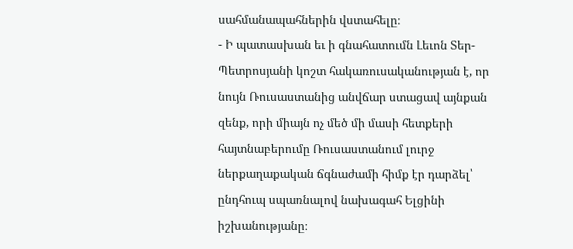սահմանապահներին վստահելը։
- Ի պատասխան եւ ի գնահատումն Լեւոն Տեր-Պետրոսյանի կոշտ հակառուսականության է, որ նույն Ռուսաստանից անվճար ստացավ այնքան զենք, որի միայն ոչ մեծ մի մասի հետքերի հայտնաբերումը Ռուսաստանում լուրջ ներքաղաքական ճգնաժամի հիմք էր դարձել՝ ընդհուպ սպառնալով նախագահ Ելցինի իշխանությանը։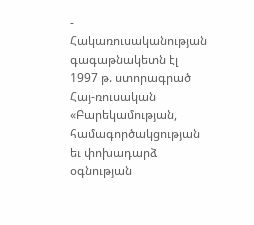- Հակառուսականության գագաթնակետն էլ 1997 թ. ստորագրած Հայ-ռուսական «Բարեկամության, համագործակցության եւ փոխադարձ օգնության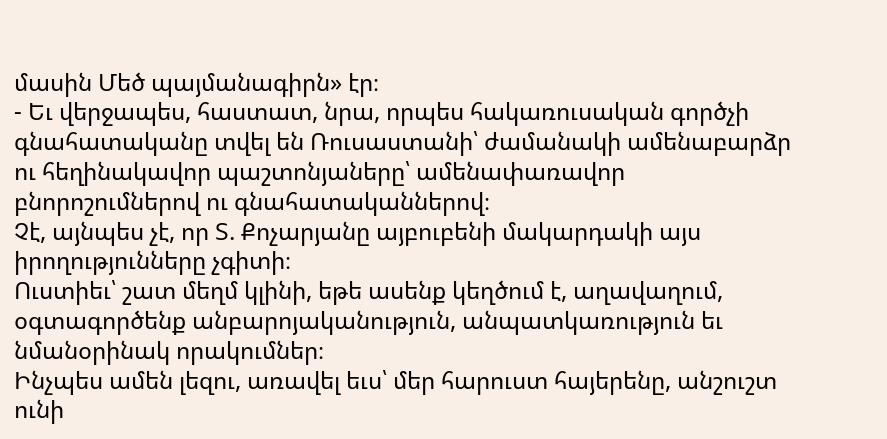մասին Մեծ պայմանագիրն» էր։
- Եւ վերջապես, հաստատ, նրա, որպես հակառուսական գործչի գնահատականը տվել են Ռուսաստանի՝ ժամանակի ամենաբարձր ու հեղինակավոր պաշտոնյաները՝ ամենափառավոր բնորոշումներով ու գնահատականներով։
Չէ, այնպես չէ, որ Տ. Քոչարյանը այբուբենի մակարդակի այս իրողությունները չգիտի։
Ուստիեւ՝ շատ մեղմ կլինի, եթե ասենք կեղծում է, աղավաղում, օգտագործենք անբարոյականություն, անպատկառություն եւ նմանօրինակ որակումներ։
Ինչպես ամեն լեզու, առավել եւս՝ մեր հարուստ հայերենը, անշուշտ ունի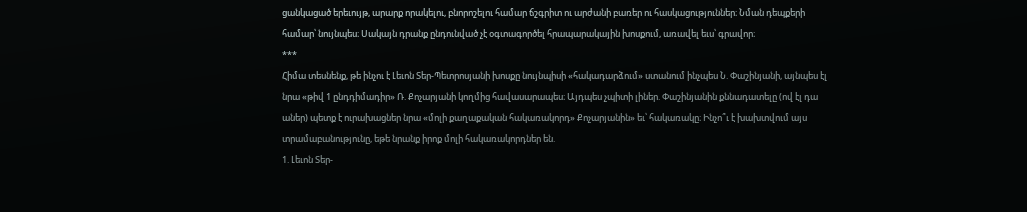ցանկացած երեւույթ, արարք որակելու, բնորոշելու համար ճշգրիտ ու արժանի բառեր ու հասկացություններ։ Նման դեպքերի համար՝ նույնպես։ Սակայն դրանք ընդունված չէ օգտագործել հրապարակային խոսքում, առավել եւս՝ գրավոր։
***
Հիմա տեսնենք, թե ինչու է Լեւոն Տեր-Պետրոսյանի խոսքը նույնպիսի «հակադարձում» ստանում ինչպես Ն. Փաշինյանի, այնպես էլ նրա «թիվ 1 ընդդիմադիր» Ռ. Քոչարյանի կողմից հավասարապես։ Այդպես չպիտի լիներ. Փաշինյանին քննադատելը (ով էլ դա աներ) պետք է ուրախացներ նրա «մոլի քաղաքական հակառակորդ» Քոչարյանին» եւ՝ հակառակը։ Ինչո՞ւ է խախտվում այս տրամաբանությունը, եթե նրանք իրոք մոլի հակառակորդներ են.
1. Լեւոն Տեր-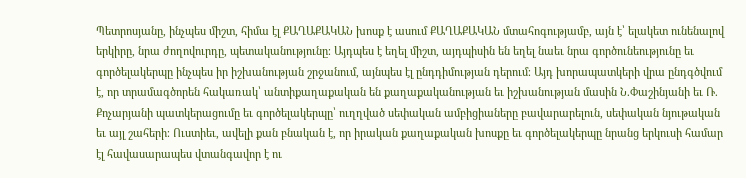Պետրոսյանը, ինչպես միշտ, հիմա էլ ՔԱՂԱՔԱԿԱՆ խոսք է ասում ՔԱՂԱՔԱԿԱՆ մտահոգությամբ, այն է՝ ելակետ ունենալով երկիրը, նրա ժողովուրդը, պետականությունը։ Այդպես է եղել միշտ, այդպիսին են եղել նաեւ նրա գործունեությունը եւ գործելակերպը ինչպես իր իշխանության շրջանում, այնպես էլ ընդդիմության դերում։ Այդ խորապատկերի վրա ընդգծվում է, որ տրամագծորեն հակառակ՝ անտիքաղաքական են քաղաքականության եւ իշխանության մասին Ն.Փաշինյանի եւ Ռ. Քոչարյանի պատկերացումը եւ գործելակերպը՝ ուղղված սեփական ամբիցիաները բավարարելուն, սեփական նյութական եւ այլ շահերի։ Ուստիեւ, ավելի քան բնական է, որ իրական քաղաքական խոսքը եւ գործելակերպը նրանց երկուսի համար էլ հավասարապես վտանգավոր է ու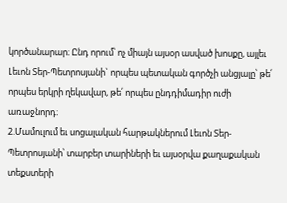կործանարար։ Ընդ որում՝ ոչ միայն այսօր ասված խոսքը, այլեւ Լեւոն Տեր-Պետրոսյանի` որպես պետական գործչի անցյալը՝ թե՛ որպես երկրի ղեկավար, թե՛ որպես ընդդիմադիր ուժի առաջնորդ։
2.Մամուլում եւ սոցալական հարթակներում Լեւոն Տեր-Պետրոսյանի՝ տարբեր տարիների եւ այսօրվա քաղաքական տեքստերի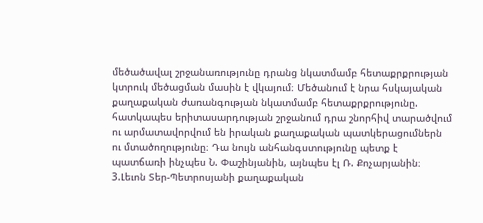մեծածավալ շրջանառությունը դրանց նկատմամբ հետաքրքրության կտրուկ մեծացման մասին է վկայում։ Մեծանում է նրա հսկայական քաղաքական ժառանգության նկատմամբ հետաքրքրությունը. հատկապես երիտասարդության շրջանում դրա շնորհիվ տարածվում ու արմատավորվում են իրական քաղաքական պատկերացումներն ու մտածողությունը։ Դա նույն անհանգստությունը պետք է պատճառի ինչպես Ն. Փաշինյանին, այնպես էլ Ռ. Քոչարյանին։
3.Լեւոն Տեր-Պետրոսյանի քաղաքական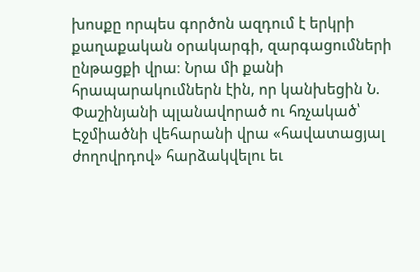խոսքը որպես գործոն ազդում է երկրի քաղաքական օրակարգի, զարգացումների ընթացքի վրա։ Նրա մի քանի հրապարակումներն էին, որ կանխեցին Ն. Փաշինյանի պլանավորած ու հռչակած՝ Էջմիածնի վեհարանի վրա «հավատացյալ ժողովրդով» հարձակվելու եւ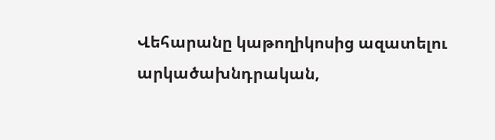Վեհարանը կաթողիկոսից ազատելու արկածախնդրական,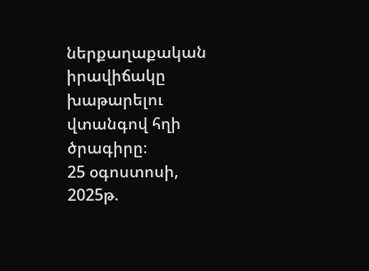ներքաղաքական իրավիճակը խաթարելու վտանգով հղի ծրագիրը։
25 օգոստոսի, 2025թ.